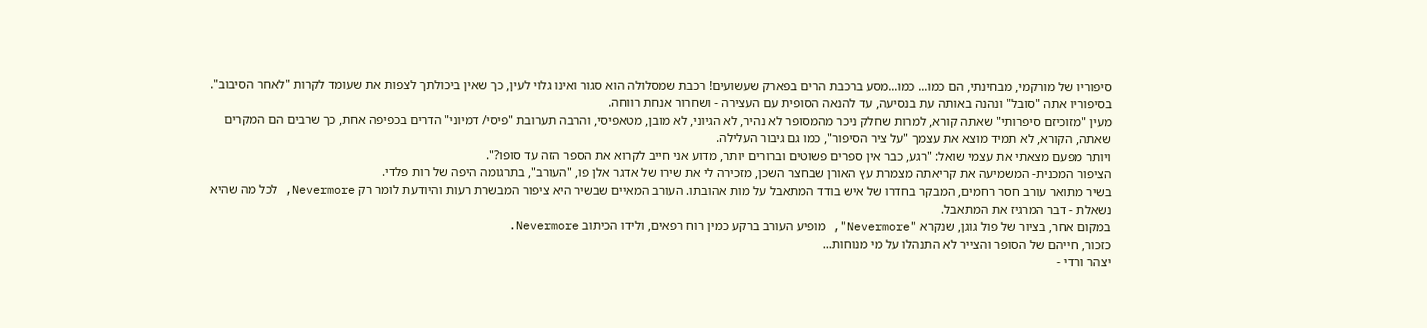סיפוריו של מורקמי, מבחינתי, הם כמו... כמו...מסע ברכבת הרים בפארק שעשועים! רכבת שמסלולה הוא סגור ואינו גלוי לעין, כך שאין ביכולתך לצפות את שעומד לקרות "לאחר הסיבוב". בסיפוריו אתה "סובל" ונהנה באותה עת בנסיעה, עד להנאה הסופית עם העצירה - ושחרור אנחת רווחה.
מעין "מזוכיזם סיפרותי" שאתה קורא, למרות שחלק ניכר מהמסופר לא נהיר, לא הגיוני, לא מובן, מטאפיסי, והרבה תערובת "פיסי/ דמיוני" הדרים בכפיפה אחת, כך שרבים הם המקרים שאתה, הקורא, לא תמיד מוצא את עצמך "על ציר הסיפור", כמו גם גיבור העלילה.
ויותר מפעם מצאתי את עצמי שואל: "רגע, כבר אין ספרים פשוטים וברורים יותר, מדוע אני חייב לקרוא את הספר הזה עד סופו?".
הציפור המכנית- המשמיעה את קריאתה מצמרת עץ האורן שבחצר השכן, מזכירה לי את שירו של אדגר אלן פו, "העורב", בתרגומה היפה של רות פלדי.
בשיר מתואר עורב חסר רחמים, המבקר בחדרו של איש בודד המתאבל על מות אהובתו. העורב המאיים שבשיר היא ציפור המבשרת רעות והיודעת לומר רק Nevermore, לכל מה שהיא נשאלת - דבר המרגיז את המתאבל.
במקום אחר, בציור של פול גוגן, שנקרא "Nevermore", מופיע העורב ברקע כמין רוח רפאים, ולידו הכיתוב Nevermore.
כזכור, חייהם של הסופר והצייר לא התנהלו על מי מנוחות...
יצהר ורדי -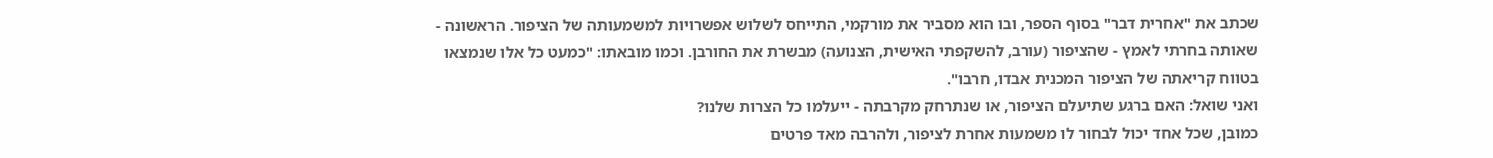שכתב את "אחרית דבר" בסוף הספר, ובו הוא מסביר את מורקמי, התייחס לשלוש אפשרויות למשמעותה של הציפור. הראשונה - שאותה בחרתי לאמץ - שהציפור (עורב, להשקפתי האישית, הצנועה) מבשרת את החורבן. וכמו מובאתו: "כמעט כל אלו שנמצאו בטווח קריאתה של הציפור המכנית אבדו, חרבו".
ואני שואל: האם ברגע שתיעלם הציפור, או שנתרחק מקרבתה - ייעלמו כל הצרות שלנו?
כמובן, שכל אחד יכול לבחור לו משמעות אחרת לציפור, ולהרבה מאד פרטים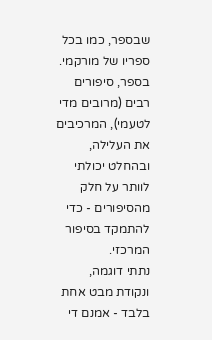שבספר, כמו בכל ספריו של מורקמי.
בספר, סיפורים רבים (מרובים מדי לטעמי), המרכיבים את העלילה, ובהחלט יכולתי לוותר על חלק מהסיפורים - כדי להתמקד בסיפור המרכזי.
נתתי דוגמה, ונקודת מבט אחת בלבד - אמנם די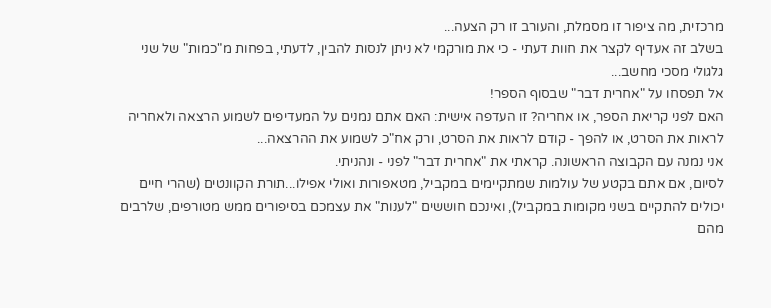מרכזית, מה ציפור זו מסמלת, והעורב זו רק הצעה...
בשלב זה אעדיף לקצר את חוות דעתי - כי את מורקמי לא ניתן לנסות להבין, לדעתי, בפחות מ"כמות" של שני גלגולי מסכי מחשב...
אל תפסחו על "אחרית דבר" שבסוף הספר!
האם לפני קריאת הספר, או אחריה? זו העדפה אישית: האם אתם נמנים על המעדיפים לשמוע הרצאה ולאחריה לראות את הסרט, או להפך - קודם לראות את הסרט, ורק אח"כ לשמוע את ההרצאה...
אני נמנה עם הקבוצה הראשונה. קראתי את "אחרית דבר" לפני - ונהניתי.
לסיום, אם אתם בקטע של עולמות שמתקיימים במקביל, מטאפורות ואולי אפילו...תורת הקוונטים (שהרי חיים יכולים להתקיים בשני מקומות במקביל), ואינכם חוששים "לענות" את עצמכם בסיפורים ממש מטורפים, שלרבים מהם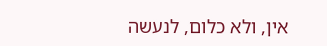אין, ולא כלום, לנעשה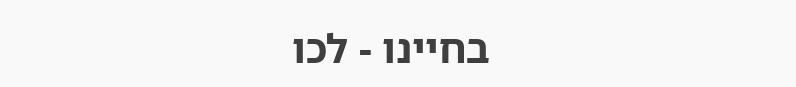בחיינו - לכו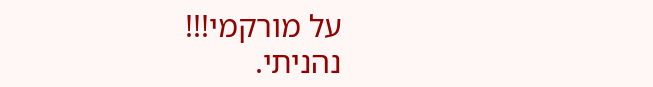על מורקמי!!!
נהניתי.